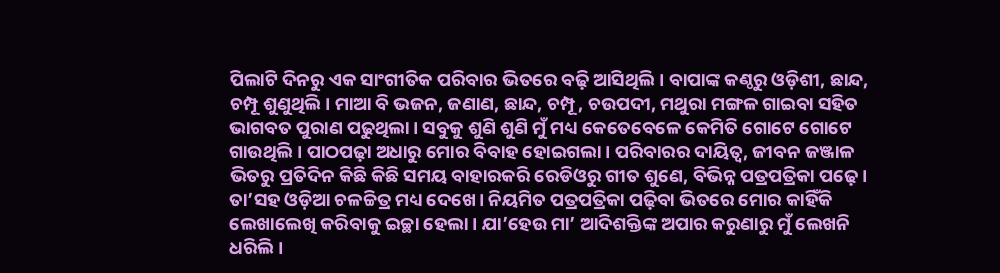ପିଲାଟି ଦିନରୁ ଏକ ସାଂଗୀତିକ ପରିବାର ଭିତରେ ବଢ଼ି ଆସିଥିଲି। ବାପାଙ୍କ କଣ୍ଠରୁ ଓଡ଼ିଶୀ, ଛାନ୍ଦ, ଚମ୍ପୂ ଶୁଣୁଥିଲି। ମାଆ ବି ଭଜନ, ଜଣାଣ, ଛାନ୍ଦ, ଚମ୍ପୂ, ଚଉପଦୀ, ମଥୁରା ମଙ୍ଗଳ ଗାଇବା ସହିତ ଭାଗବତ ପୁରାଣ ପଢୁଥିଲା। ସବୁକୁ ଶୁଣି ଶୁଣି ମୁଁ ମଧ୍ୟ କେତେବେଳେ କେମିତି ଗୋଟେ ଗୋଟେ ଗାଉଥିଲି। ପାଠପଢ଼ା ଅଧାରୁ ମୋର ବିବାହ ହୋଇଗଲା। ପରିବାରର ଦାୟିତ୍ୱ, ଜୀବନ ଜଞ୍ଜାଳ ଭିତରୁ ପ୍ରତିଦିନ କିଛି କିଛି ସମୟ ବାହାରକରି ରେଡିଓରୁ ଗୀତ ଶୁଣେ, ବିଭିନ୍ନ ପତ୍ରପତ୍ରିକା ପଢ଼େ। ତା’ସହ ଓଡ଼ିଆ ଚଳଚ୍ଚିତ୍ର ମଧ୍ୟ ଦେଖେ। ନିୟମିତ ପତ୍ରପତ୍ରିକା ପଢ଼ିବା ଭିତରେ ମୋର କାହିଁକି ଲେଖାଲେଖି କରିବାକୁ ଇଚ୍ଛା ହେଲା। ଯା’ହେଉ ମା’ ଆଦିଶକ୍ତିଙ୍କ ଅପାର କରୁଣାରୁ ମୁଁ ଲେଖନି ଧରିଲି।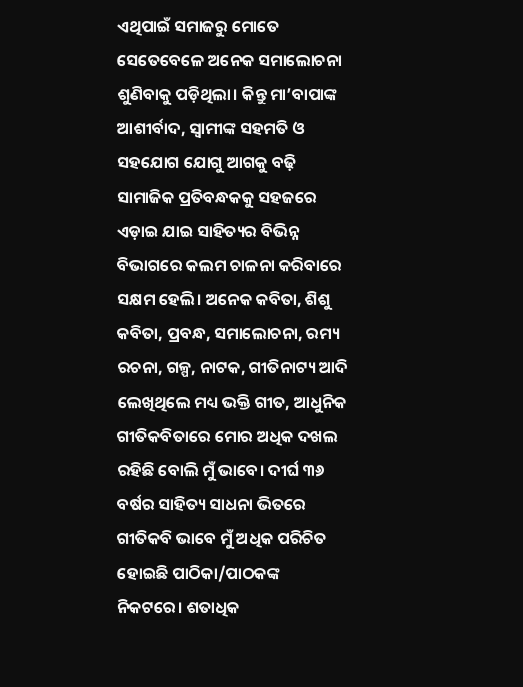ଏଥିପାଇଁ ସମାଜରୁ ମୋତେ ସେତେବେଳେ ଅନେକ ସମାଲୋଚନା ଶୁଣିବାକୁ ପଡ଼ିଥିଲା। କିନ୍ତୁ ମା’ବାପାଙ୍କ ଆଶୀର୍ବାଦ, ସ୍ବାମୀଙ୍କ ସହମତି ଓ ସହଯୋଗ ଯୋଗୁ ଆଗକୁ ବଢ଼ି ସାମାଜିକ ପ୍ରତିବନ୍ଧକକୁ ସହଜରେ ଏଡ଼ାଇ ଯାଇ ସାହିତ୍ୟର ବିଭିନ୍ନ ବିଭାଗରେ କଲମ ଚାଳନା କରିବାରେ ସକ୍ଷମ ହେଲି। ଅନେକ କବିତା, ଶିଶୁ କବିତା, ପ୍ରବନ୍ଧ, ସମାଲୋଚନା, ରମ୍ୟ ରଚନା, ଗଳ୍ପ, ନାଟକ, ଗୀତିନାଟ୍ୟ ଆଦି ଲେଖିଥିଲେ ମଧ୍ୟ ଭକ୍ତି ଗୀତ, ଆଧୁନିକ ଗୀତିକବିତାରେ ମୋର ଅଧିକ ଦଖଲ ରହିଛି ବୋଲି ମୁଁ ଭାବେ। ଦୀର୍ଘ ୩୬ ବର୍ଷର ସାହିତ୍ୟ ସାଧନା ଭିତରେ ଗୀତିକବି ଭାବେ ମୁଁ ଅଧିକ ପରିଚିତ ହୋଇଛି ପାଠିକା/ପାଠକଙ୍କ ନିକଟରେ। ଶତାଧିକ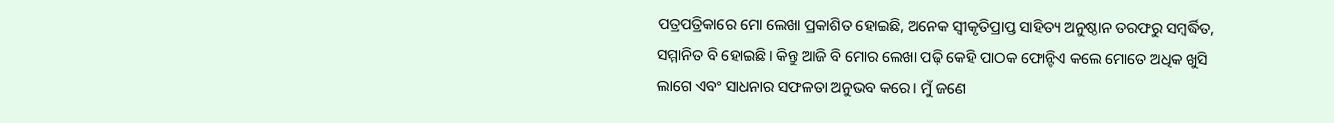ପତ୍ରପତ୍ରିକାରେ ମୋ ଲେଖା ପ୍ରକାଶିତ ହୋଇଛି, ଅନେକ ସ୍ବୀକୃତିପ୍ରାପ୍ତ ସାହିତ୍ୟ ଅନୁଷ୍ଠାନ ତରଫରୁ ସମ୍ବର୍ଦ୍ଧିତ, ସମ୍ମାନିତ ବି ହୋଇଛି। କିନ୍ତୁ ଆଜି ବି ମୋର ଲେଖା ପଢ଼ି କେହି ପାଠକ ଫୋନ୍ଟିଏ କଲେ ମୋତେ ଅଧିକ ଖୁସି ଲାଗେ ଏବଂ ସାଧନାର ସଫଳତା ଅନୁଭବ କରେ। ମୁଁ ଜଣେ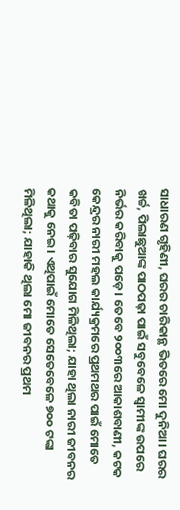ସାଧାରଣ ଗୃହିଣୀ, ଘରର ଚାରିକାନ୍ଥ ଭିତରେ ମୋ ଦୁନିଆ। ଘରର ଖର୍ଚ୍ଚ, ପିଲାଛୁଆଙ୍କ ପାଠପଢ଼ା ପାଇଁ ସବୁବେଳେ ସ୍ବାମୀଙ୍କ ଉପରେ ନିର୍ଭର କରିବାକୁ ପଡ଼େ। ତେବେ ୨୦୦୩ରେ ଆକାଶବାଣୀ, କଟକ କେନ୍ଦ୍ରର ନାରୀ ମହଲ କାର୍ଯ୍ୟକ୍ରମରେ ପ୍ରଥମଥର ପାଇଁ ମୋତେ କବିତା ପଢ଼ିବାର ସୁଯୋଗ ମିଳିଥିଲା; ଯାହା ଥିଲା ନାରୀ ଜୀବନର କଥାକୁ ନେଇ। ଏଥିପାଇଁ ମୋତେ ସେତେବେଳେ ୭୦୦ ଟଙ୍କା ମିଳିଥିଲା; ଯାହାକି ଥିଲା ମୋ ଜୀବନର ପ୍ରଥମ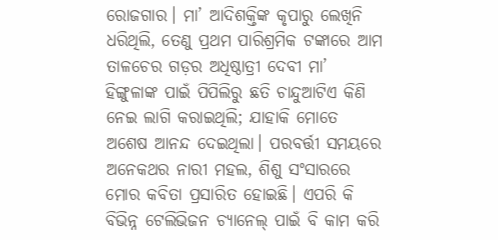ରୋଜଗାର। ମା’ ଆଦିଶକ୍ତିଙ୍କ କୃପାରୁ ଲେଖିନି ଧରିଥିଲି, ତେଣୁ ପ୍ରଥମ ପାରିଶ୍ରମିକ ଟଙ୍କାରେ ଆମ ତାଳଚେର ଗଡ଼ର ଅଧିଷ୍ଠାତ୍ରୀ ଦେବୀ ମା’ ହିଙ୍ଗୁଳାଙ୍କ ପାଇଁ ପିପିଲିରୁ ଛତି ଚାନ୍ଦୁଆଟିଏ କିଣି ନେଇ ଲାଗି କରାଇଥିଲି; ଯାହାକି ମୋତେ ଅଶେଷ ଆନନ୍ଦ ଦେଇଥିଲା। ପରବର୍ତ୍ତୀ ସମୟରେ ଅନେକଥର ନାରୀ ମହଲ, ଶିଶୁ ସଂସାରରେ ମୋର କବିତା ପ୍ରସାରିତ ହୋଇଛି। ଏପରି କି ବିଭିନ୍ନ ଟେଲିଭିଜନ ଚ୍ୟାନେଲ୍ ପାଇଁ ବି କାମ କରି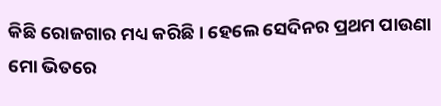କିଛି ରୋଜଗାର ମଧ୍ୟ କରିଛି। ହେଲେ ସେଦିନର ପ୍ରଥମ ପାଉଣା ମୋ ଭିତରେ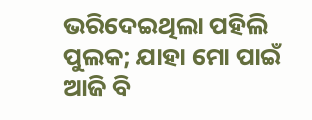ଭରିଦେଇଥିଲା ପହିଲି ପୁଲକ; ଯାହା ମୋ ପାଇଁ ଆଜି ବି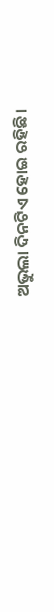ଅଭୁଲା ଦିନଟିଏ ହୋଇ ରହିଛି।